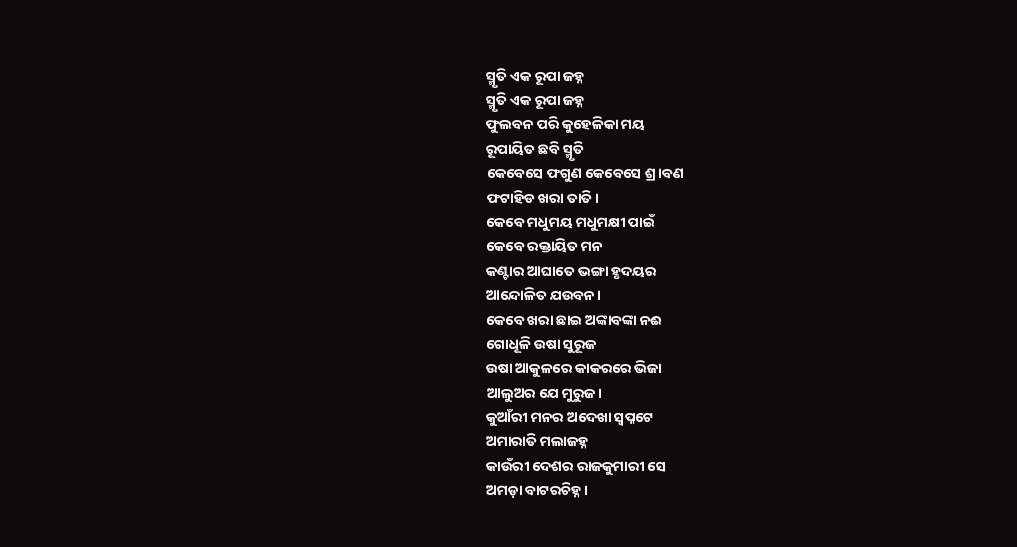ସ୍ମୃତି ଏକ ରୂପା ଜହ୍ନ
ସ୍ମୃତି ଏକ ରୂପା ଜହ୍ନ
ଫୁଲବନ ପରି କୁହେଳିକା ମୟ
ରୂପାୟିତ ଛବି ସ୍ମୃତି
କେବେସେ ଫଗୁଣ କେବେସେ ଶ୍ର।ବଣ
ଫଟାହିଡ ଖରା ତାତି।
କେବେ ମଧୁମୟ ମଧୁମକ୍ଷୀ ପାଇଁ
କେବେ ରକ୍ତାୟିତ ମନ
କଣ୍ଟାର ଆଘାତେ ଭଙ୍ଗା ହୃଦୟର
ଆନ୍ଦୋଳିତ ଯଉବନ।
କେବେ ଖରା ଛାଇ ଅଙ୍କାବଙ୍କା ନଈ
ଗୋଧୂଳି ଉଷା ସୁରୂଜ
ଉଷା ଆକୁଳରେ କାକରରେ ଭିଜା
ଆଲୁଅର ଯେ ମୁରୁଜ।
କୁଆଁରୀ ମନର ଅଦେଖା ସ୍ୱପ୍ନଟେ
ଅମାରାତି ମଲାଜହ୍ନ
କାଉଁରୀ ଦେଶର ରାଜକୁମାରୀ ସେ
ଅମଡ଼ା ବାଟରଚିହ୍ନ।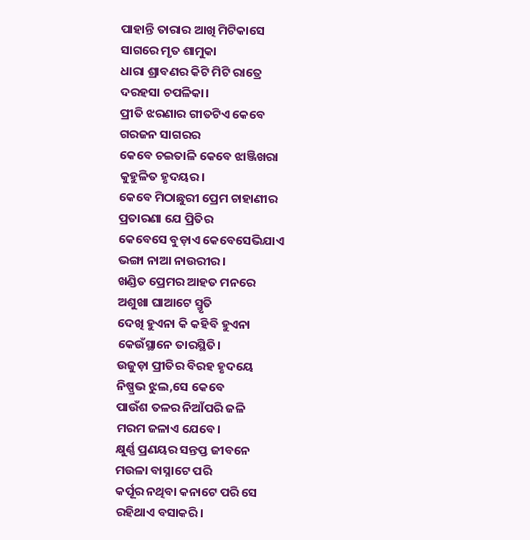ପାହାନ୍ତି ତାରାର ଆଖି ମିଟିକାସେ
ସାଗରେ ମୃତ ଶାମୁକା
ଧାରା ଶ୍ରାବଣର କିଟି ମିଟି ରାତ୍ରେ
ଦରହସା ଚପଳିକା।
ପ୍ରୀତି ଝରଣାର ଗୀତଟିଏ କେବେ
ଗରଜନ ସାଗରର
କେବେ ଚଇତାଳି କେବେ ଝାଞ୍ଜିଖରା
କୁହୁଳିତ ହୃଦୟର।
କେବେ ମିଠାଛୁରୀ ପ୍ରେମ ଚାହାଣୀର
ପ୍ରତାରଣା ଯେ ପ୍ରିତିର
କେବେସେ ବୁଡ଼ାଏ କେବେସେଭିଯାଏ
ଭଙ୍ଗା ନାଆ ନାଉରୀର।
ଖଣ୍ଡିତ ପ୍ରେମର ଆହତ ମନରେ
ଅଶୁଖା ଘାଆଟେ ସ୍ମୃତି
ଦେଖି ହୁଏନା କି କହିବି ହୁଏନା
କେଉଁସ୍ଥାନେ ତାରସ୍ଥିତି।
ଉଜୁଡ଼ା ପ୍ରୀତିର ବିରହ ହୃଦୟେ
ନିଷ୍ପ୍ରଭ ଝୁଲ,ସେ କେବେ
ପାଉଁଶ ତଳର ନିଆଁପରି ଜଳି
ମରମ ଜଳାଏ ଯେବେ।
କ୍ଷୁର୍ଣ୍ଣ ପ୍ରଣୟର ସନ୍ତପ୍ତ ଜୀବନେ
ମଉଳା ବାସ୍ନାଟେ ପରି
କର୍ପୂର ନଥିବା କନାଟେ ପରି ସେ
ରହିଥାଏ ବସାକରି।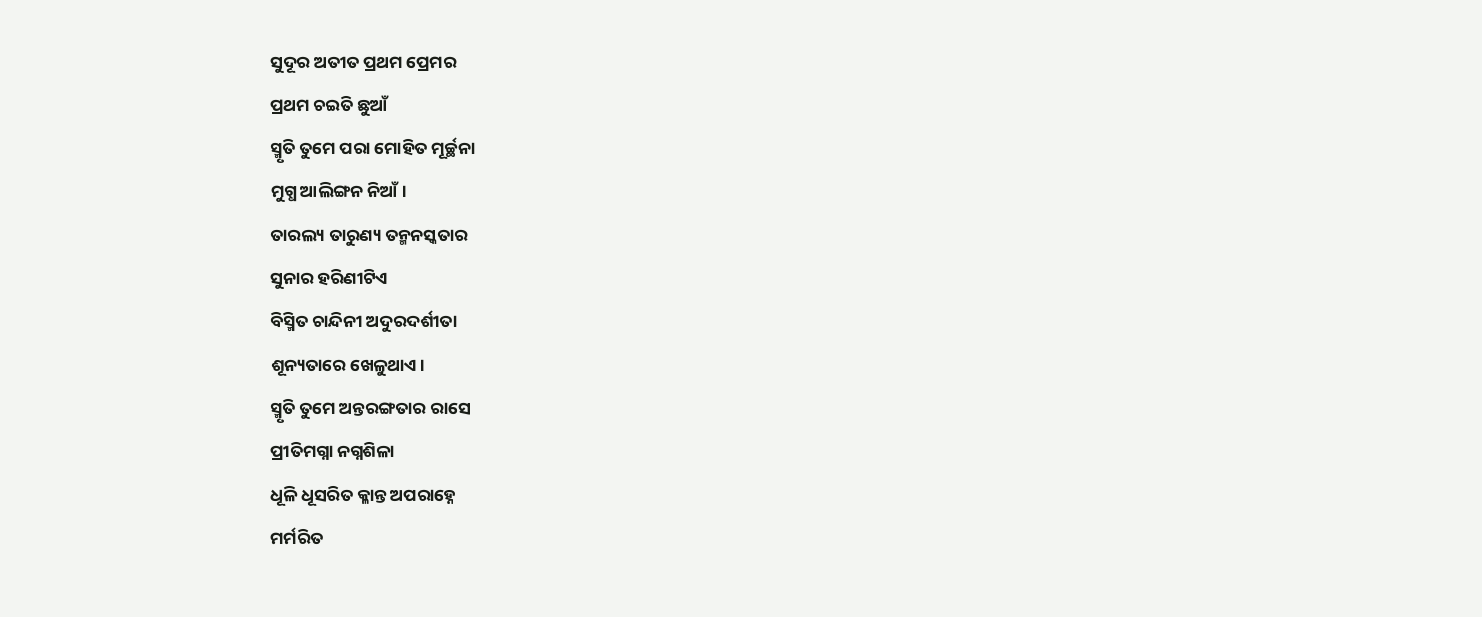ସୁଦୂର ଅତୀତ ପ୍ରଥମ ପ୍ରେମର
ପ୍ରଥମ ଚଇତି ଛୁଆଁ
ସ୍ମୃତି ତୁମେ ପରା ମୋହିତ ମୂର୍ଚ୍ଛନା
ମୁଗ୍ଧ ଆଲିଙ୍ଗନ ନିଆଁ।
ତାରଲ୍ୟ ତାରୁଣ୍ୟ ତନ୍ମନସ୍କତାର
ସୁନାର ହରିଣୀଟିଏ
ବିସ୍ମିତ ଚାନ୍ଦିନୀ ଅଦୁରଦର୍ଶୀତା
ଶୂନ୍ୟତାରେ ଖେଳୁଥାଏ।
ସ୍ମୃତି ତୁମେ ଅନ୍ତରଙ୍ଗତାର ରାସେ
ପ୍ରୀତିମଗ୍ନା ନଗ୍ନଶିଳା
ଧୂଳି ଧୂସରିତ କ୍ଳାନ୍ତ ଅପରାହ୍ନେ
ମର୍ମରିତ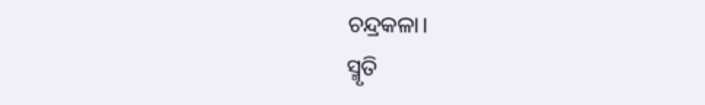ଚନ୍ଦ୍ରକଳା।
ସ୍ମୃତି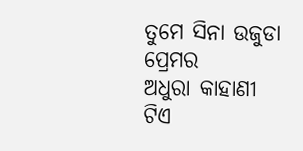ତୁମେ ସିନା ଉଜୁଡା ପ୍ରେମର
ଅଧୁରା କାହାଣୀ ଟିଏ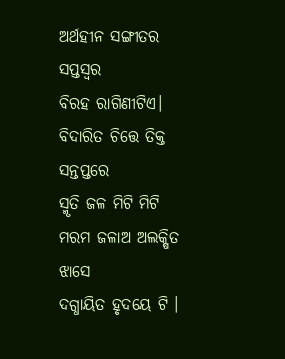ଅର୍ଥହୀନ ସଙ୍ଗୀତର ସପ୍ତସ୍ୱର
ବିରହ ରାଗିଣୀଟିଏ।
ବିଦାରିତ ଚିତ୍ତେ ତିକ୍ତ ସନ୍ତପ୍ତରେ
ସ୍ମୃତି ଜଳ ମିଟି ମିଟି
ମରମ ଜଳାଅ ଅଲକ୍ଷିତ ଝାସେ
ଦଗ୍ଧାୟିତ ହୃଦୟେ ଟି ।